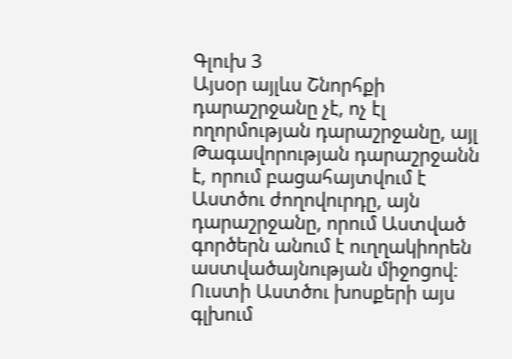Գլուխ 3
Այսօր այլևս Շնորհքի դարաշրջանը չէ, ոչ էլ ողորմության դարաշրջանը, այլ Թագավորության դարաշրջանն է, որում բացահայտվում է Աստծու ժողովուրդը, այն դարաշրջանը, որում Աստված գործերն անում է ուղղակիորեն աստվածայնության միջոցով։ Ուստի Աստծու խոսքերի այս գլխում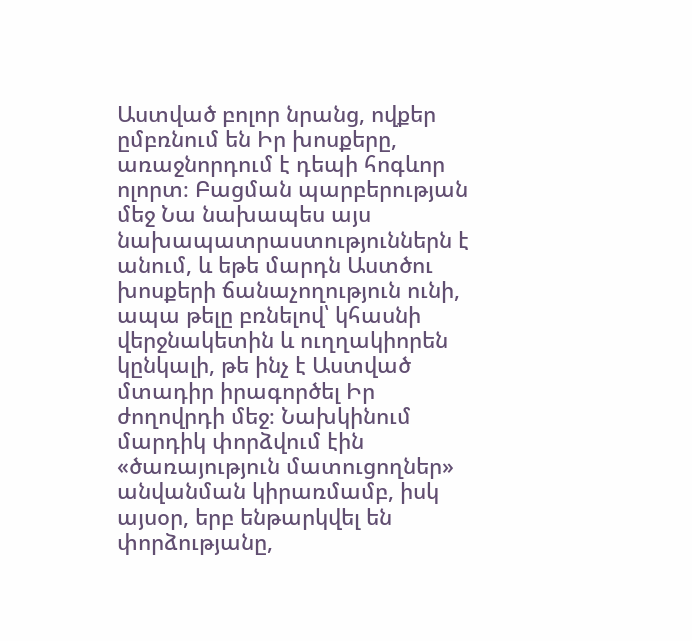Աստված բոլոր նրանց, ովքեր ըմբռնում են Իր խոսքերը, առաջնորդում է դեպի հոգևոր ոլորտ։ Բացման պարբերության մեջ Նա նախապես այս նախապատրաստություններն է անում, և եթե մարդն Աստծու խոսքերի ճանաչողություն ունի, ապա թելը բռնելով՝ կհասնի վերջնակետին և ուղղակիորեն կընկալի, թե ինչ է Աստված մտադիր իրագործել Իր ժողովրդի մեջ։ Նախկինում մարդիկ փորձվում էին «ծառայություն մատուցողներ» անվանման կիրառմամբ, իսկ այսօր, երբ ենթարկվել են փորձությանը,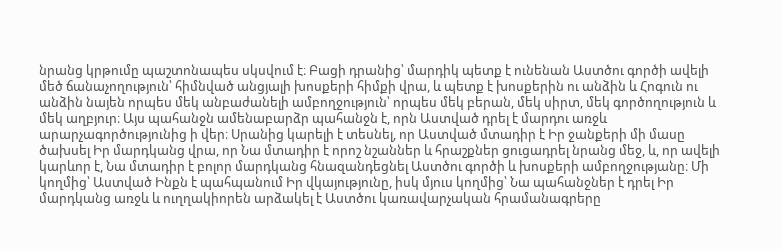նրանց կրթումը պաշտոնապես սկսվում է։ Բացի դրանից՝ մարդիկ պետք է ունենան Աստծու գործի ավելի մեծ ճանաչողություն՝ հիմնված անցյալի խոսքերի հիմքի վրա, և պետք է խոսքերին ու անձին և Հոգուն ու անձին նայեն որպես մեկ անբաժանելի ամբողջություն՝ որպես մեկ բերան, մեկ սիրտ, մեկ գործողություն և մեկ աղբյուր։ Այս պահանջն ամենաբարձր պահանջն է, որն Աստված դրել է մարդու առջև արարչագործությունից ի վեր։ Սրանից կարելի է տեսնել, որ Աստված մտադիր է Իր ջանքերի մի մասը ծախսել Իր մարդկանց վրա, որ Նա մտադիր է որոշ նշաններ և հրաշքներ ցուցադրել նրանց մեջ, և, որ ավելի կարևոր է, Նա մտադիր է բոլոր մարդկանց հնազանդեցնել Աստծու գործի և խոսքերի ամբողջությանը։ Մի կողմից՝ Աստված Ինքն է պահպանում Իր վկայությունը, իսկ մյուս կողմից՝ Նա պահանջներ է դրել Իր մարդկանց առջև և ուղղակիորեն արձակել է Աստծու կառավարչական հրամանագրերը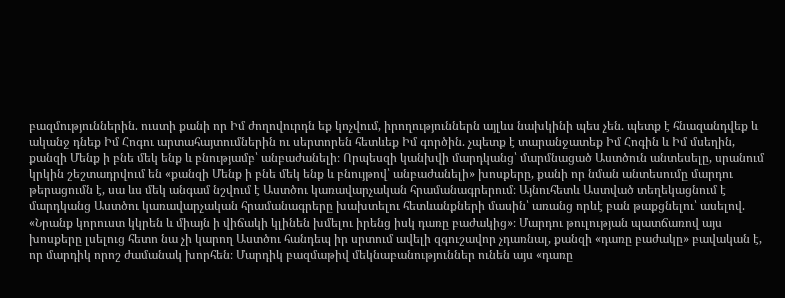բազմություններին. ուստի քանի որ Իմ ժողովուրդն եք կոչվում, իրողություններն այլևս նախկինի պես չեն. պետք է հնազանդվեք և ականջ դնեք Իմ Հոգու արտահայտումներին ու սերտորեն հետևեք Իմ գործին. չպետք է տարանջատեք Իմ Հոգին և Իմ մսեղին, քանզի Մենք ի բնե մեկ ենք և բնությամբ՝ անբաժանելի։ Որպեսզի կանխվի մարդկանց՝ մարմնացած Աստծուն անտեսելը, սրանում կրկին շեշտադրվում են «քանզի Մենք ի բնե մեկ ենք և բնույթով՝ անբաժանելի» խոսքերը, քանի որ նման անտեսումը մարդու թերացումն է, սա ևս մեկ անգամ նշվում է Աստծու կառավարչական հրամանագրերում։ Այնուհետև Աստված տեղեկացնում է մարդկանց Աստծու կառավարչական հրամանագրերը խախտելու հետևանքների մասին՝ առանց որևէ բան թաքցնելու՝ ասելով. «Նրանք կորուստ կկրեն և միայն ի վիճակի կլինեն խմելու իրենց իսկ դառը բաժակից»։ Մարդու թուլության պատճառով այս խոսքերը լսելուց հետո նա չի կարող Աստծու հանդեպ իր սրտում ավելի զգուշավոր չդառնալ, քանզի «դառը բաժակը» բավական է, որ մարդիկ որոշ ժամանակ խորհեն։ Մարդիկ բազմաթիվ մեկնաբանություններ ունեն այս «դառը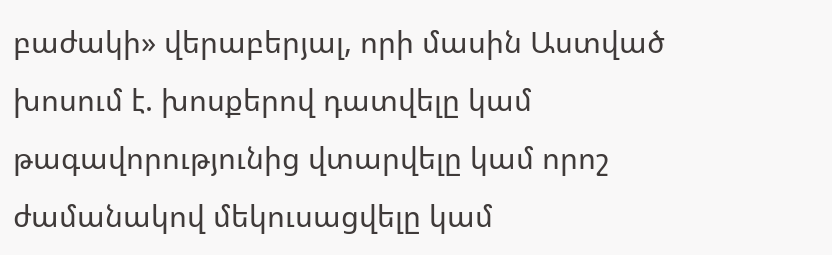բաժակի» վերաբերյալ, որի մասին Աստված խոսում է. խոսքերով դատվելը կամ թագավորությունից վտարվելը կամ որոշ ժամանակով մեկուսացվելը կամ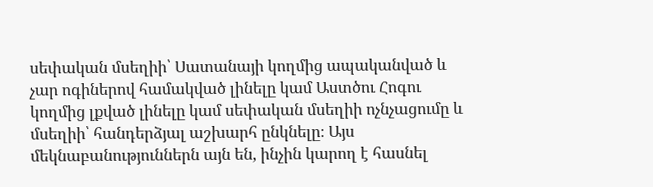սեփական մսեղիի՝ Սատանայի կողմից ապականված և չար ոգիներով համակված լինելը կամ Աստծու Հոգու կողմից լքված լինելը կամ սեփական մսեղիի ոչնչացումը և մսեղիի՝ հանդերձյալ աշխարհ ընկնելը։ Այս մեկնաբանություններն այն են, ինչին կարող է հասնել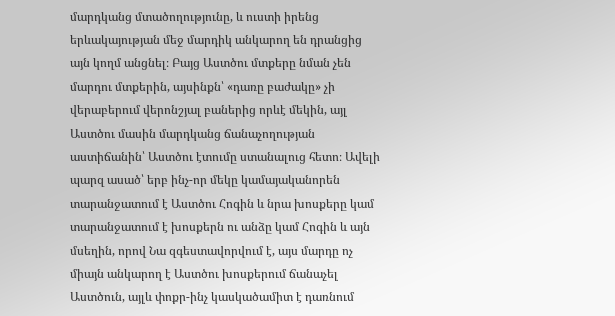մարդկանց մտածողությունը, և ուստի իրենց երևակայության մեջ մարդիկ անկարող են դրանցից այն կողմ անցնել։ Բայց Աստծու մտքերը նման չեն մարդու մտքերին, այսինքն՝ «դառը բաժակը» չի վերաբերում վերոնշյալ բաներից որևէ մեկին, այլ Աստծու մասին մարդկանց ճանաչողության աստիճանին՝ Աստծու էտումը ստանալուց հետո։ Ավելի պարզ ասած՝ երբ ինչ-որ մեկը կամայականորեն տարանջատում է Աստծու Հոգին և նրա խոսքերը կամ տարանջատում է խոսքերն ու անձը կամ Հոգին և այն մսեղին, որով Նա զգեստավորվում է, այս մարդը ոչ միայն անկարող է Աստծու խոսքերում ճանաչել Աստծուն, այլև փոքր-ինչ կասկածամիտ է դառնում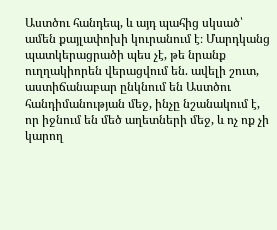Աստծու հանդեպ, և այդ պահից սկսած՝ ամեն քայլափոխի կուրանում է։ Մարդկանց պատկերացրածի պես չէ, թե նրանք ուղղակիորեն վերացվում են. ավելի շուտ, աստիճանաբար ընկնում են Աստծու հանդիմանության մեջ, ինչը նշանակում է, որ իջնում են մեծ աղետների մեջ, և ոչ ոք չի կարող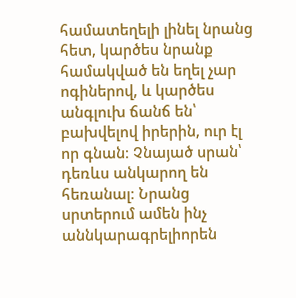համատեղելի լինել նրանց հետ, կարծես նրանք համակված են եղել չար ոգիներով, և կարծես անգլուխ ճանճ են՝ բախվելով իրերին, ուր էլ որ գնան։ Չնայած սրան՝ դեռևս անկարող են հեռանալ։ Նրանց սրտերում ամեն ինչ աննկարագրելիորեն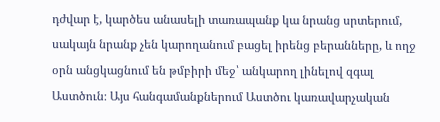դժվար է, կարծես անասելի տառապանք կա նրանց սրտերում, սակայն նրանք չեն կարողանում բացել իրենց բերանները, և ողջ օրն անցկացնում են թմբիրի մեջ՝ անկարող լինելով զգալ Աստծուն։ Այս հանգամանքներում Աստծու կառավարչական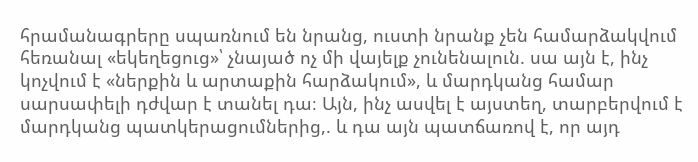հրամանագրերը սպառնում են նրանց, ուստի նրանք չեն համարձակվում հեռանալ «եկեղեցուց»՝ չնայած ոչ մի վայելք չունենալուն. սա այն է, ինչ կոչվում է «ներքին և արտաքին հարձակում», և մարդկանց համար սարսափելի դժվար է տանել դա։ Այն, ինչ ասվել է այստեղ, տարբերվում է մարդկանց պատկերացումներից,. և դա այն պատճառով է, որ այդ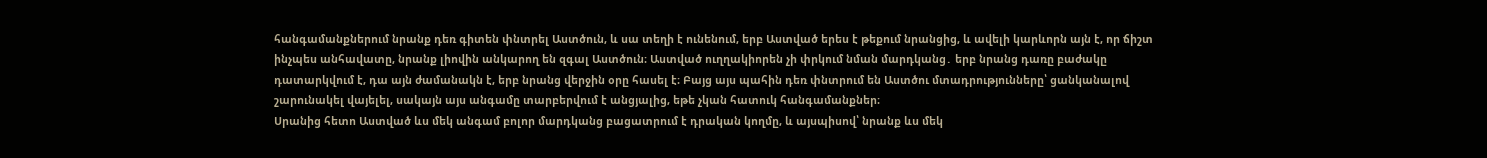հանգամանքներում նրանք դեռ գիտեն փնտրել Աստծուն, և սա տեղի է ունենում, երբ Աստված երես է թեքում նրանցից, և ավելի կարևորն այն է, որ ճիշտ ինչպես անհավատը, նրանք լիովին անկարող են զգալ Աստծուն։ Աստված ուղղակիորեն չի փրկում նման մարդկանց․ երբ նրանց դառը բաժակը դատարկվում է, դա այն ժամանակն է, երբ նրանց վերջին օրը հասել է։ Բայց այս պահին դեռ փնտրում են Աստծու մտադրությունները՝ ցանկանալով շարունակել վայելել, սակայն այս անգամը տարբերվում է անցյալից, եթե չկան հատուկ հանգամանքներ։
Սրանից հետո Աստված ևս մեկ անգամ բոլոր մարդկանց բացատրում է դրական կողմը, և այսպիսով՝ նրանք ևս մեկ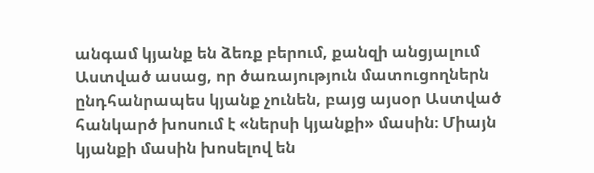անգամ կյանք են ձեռք բերում, քանզի անցյալում Աստված ասաց, որ ծառայություն մատուցողներն ընդհանրապես կյանք չունեն, բայց այսօր Աստված հանկարծ խոսում է «ներսի կյանքի» մասին։ Միայն կյանքի մասին խոսելով են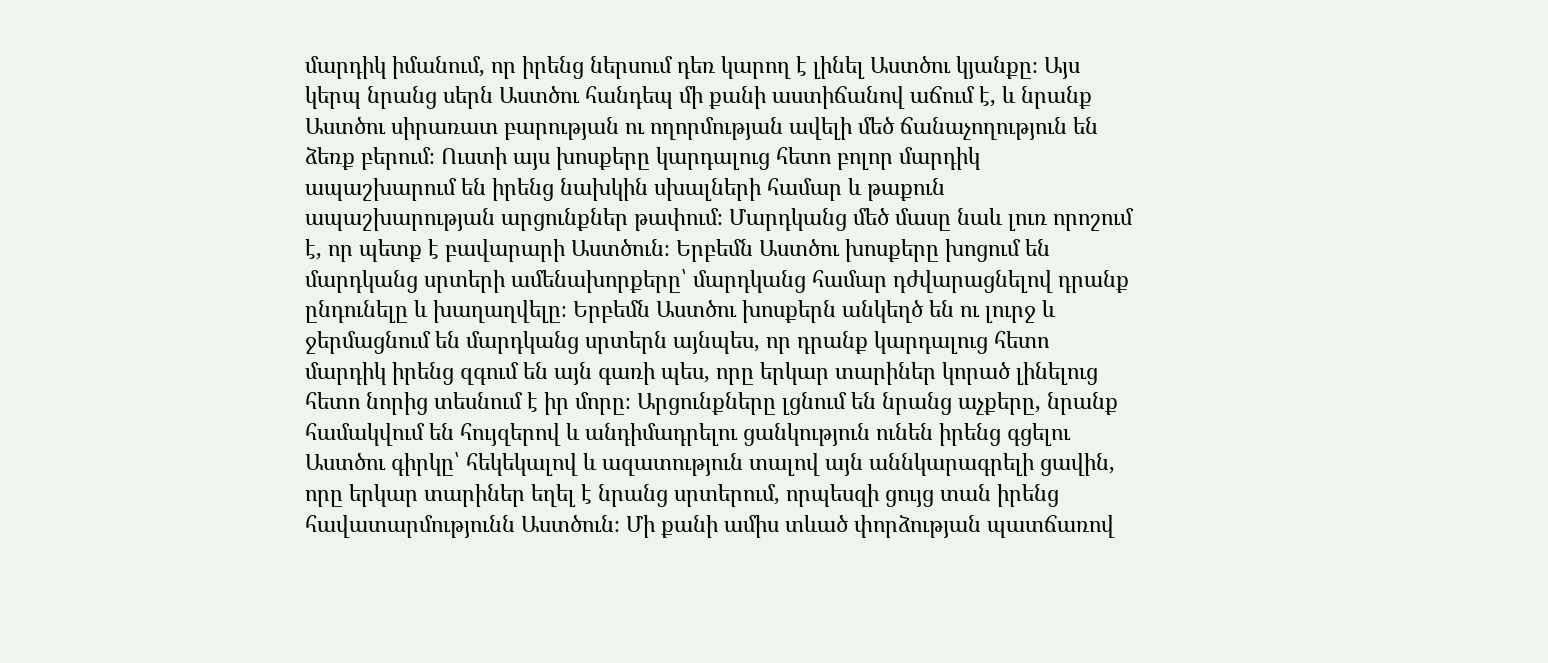մարդիկ իմանում, որ իրենց ներսում դեռ կարող է լինել Աստծու կյանքը։ Այս կերպ նրանց սերն Աստծու հանդեպ մի քանի աստիճանով աճում է, և նրանք Աստծու սիրառատ բարության ու ողորմության ավելի մեծ ճանաչողություն են ձեռք բերում։ Ուստի այս խոսքերը կարդալուց հետո բոլոր մարդիկ ապաշխարում են իրենց նախկին սխալների համար և թաքուն ապաշխարության արցունքներ թափում։ Մարդկանց մեծ մասը նաև լուռ որոշում է, որ պետք է բավարարի Աստծուն։ Երբեմն Աստծու խոսքերը խոցում են մարդկանց սրտերի ամենախորքերը՝ մարդկանց համար դժվարացնելով դրանք ընդունելը և խաղաղվելը։ Երբեմն Աստծու խոսքերն անկեղծ են ու լուրջ և ջերմացնում են մարդկանց սրտերն այնպես, որ դրանք կարդալուց հետո մարդիկ իրենց զգում են այն գառի պես, որը երկար տարիներ կորած լինելուց հետո նորից տեսնում է իր մորը։ Արցունքները լցնում են նրանց աչքերը, նրանք համակվում են հույզերով և անդիմադրելու ցանկություն ունեն իրենց գցելու Աստծու գիրկը՝ հեկեկալով և ազատություն տալով այն աննկարագրելի ցավին, որը երկար տարիներ եղել է նրանց սրտերում, որպեսզի ցույց տան իրենց հավատարմությունն Աստծուն։ Մի քանի ամիս տևած փորձության պատճառով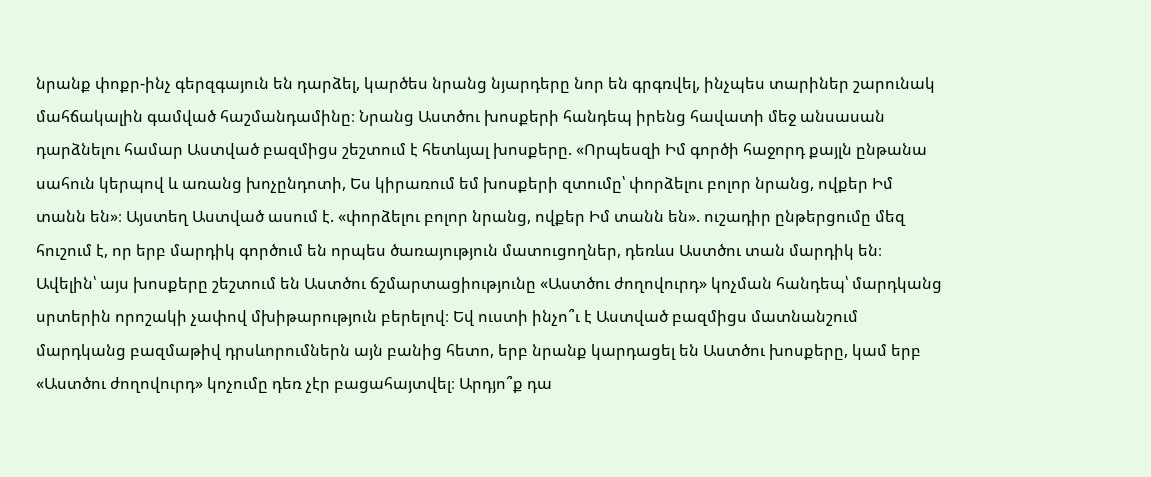նրանք փոքր-ինչ գերզգայուն են դարձել, կարծես նրանց նյարդերը նոր են գրգռվել, ինչպես տարիներ շարունակ մահճակալին գամված հաշմանդամինը։ Նրանց Աստծու խոսքերի հանդեպ իրենց հավատի մեջ անսասան դարձնելու համար Աստված բազմիցս շեշտում է հետևյալ խոսքերը. «Որպեսզի Իմ գործի հաջորդ քայլն ընթանա սահուն կերպով և առանց խոչընդոտի, Ես կիրառում եմ խոսքերի զտումը՝ փորձելու բոլոր նրանց, ովքեր Իմ տանն են»։ Այստեղ Աստված ասում է. «փորձելու բոլոր նրանց, ովքեր Իմ տանն են». ուշադիր ընթերցումը մեզ հուշում է, որ երբ մարդիկ գործում են որպես ծառայություն մատուցողներ, դեռևս Աստծու տան մարդիկ են։ Ավելին՝ այս խոսքերը շեշտում են Աստծու ճշմարտացիությունը «Աստծու ժողովուրդ» կոչման հանդեպ՝ մարդկանց սրտերին որոշակի չափով մխիթարություն բերելով։ Եվ ուստի ինչո՞ւ է Աստված բազմիցս մատնանշում մարդկանց բազմաթիվ դրսևորումներն այն բանից հետո, երբ նրանք կարդացել են Աստծու խոսքերը, կամ երբ «Աստծու ժողովուրդ» կոչումը դեռ չէր բացահայտվել։ Արդյո՞ք դա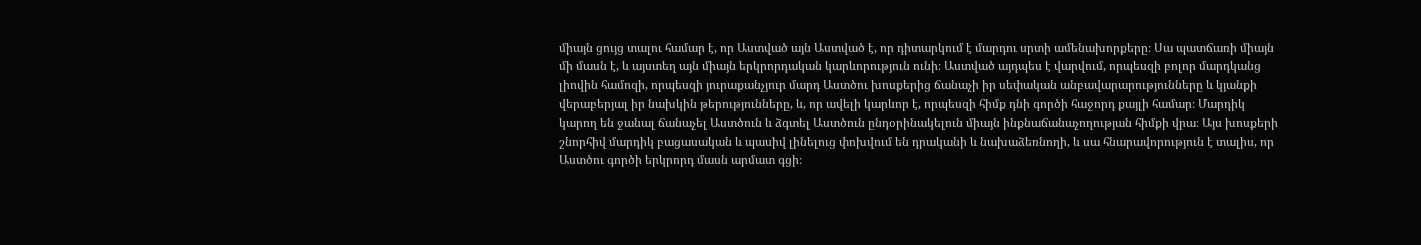միայն ցույց տալու համար է, որ Աստված այն Աստված է, որ դիտարկում է մարդու սրտի ամենախորքերը։ Սա պատճառի միայն մի մասն է, և այստեղ այն միայն երկրորդական կարևորություն ունի։ Աստված այդպես է վարվում, որպեսզի բոլոր մարդկանց լիովին համոզի, որպեսզի յուրաքանչյուր մարդ Աստծու խոսքերից ճանաչի իր սեփական անբավարարությունները և կյանքի վերաբերյալ իր նախկին թերությունները, և, որ ավելի կարևոր է, որպեսզի հիմք դնի գործի հաջորդ քայլի համար։ Մարդիկ կարող են ջանալ ճանաչել Աստծուն և ձգտել Աստծուն ընդօրինակելուն միայն ինքնաճանաչողության հիմքի վրա։ Այս խոսքերի շնորհիվ մարդիկ բացասական և պասիվ լինելուց փոխվում են դրականի և նախաձեռնողի, և սա հնարավորություն է տալիս, որ Աստծու գործի երկրորդ մասն արմատ գցի։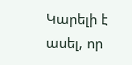Կարելի է ասել, որ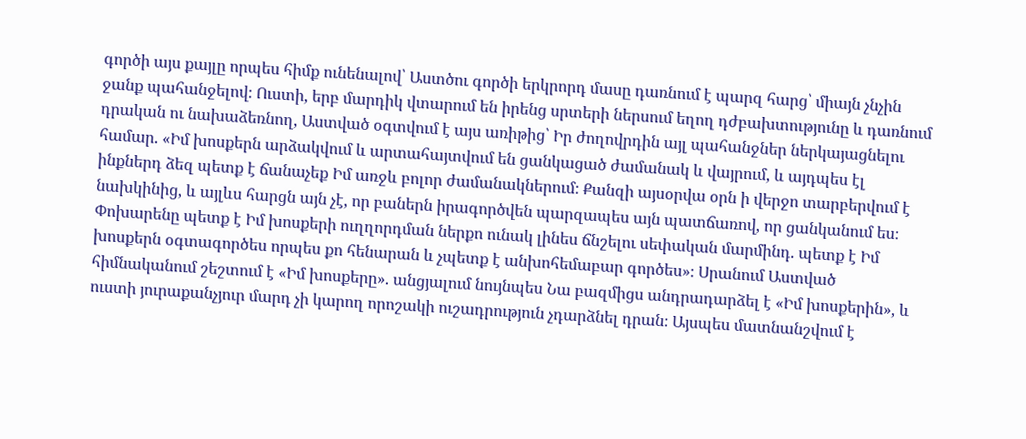գործի այս քայլը որպես հիմք ունենալով՝ Աստծու գործի երկրորդ մասը դառնում է պարզ հարց՝ միայն չնչին ջանք պահանջելով։ Ուստի, երբ մարդիկ վտարում են իրենց սրտերի ներսում եղող դժբախտությունը և դառնում դրական ու նախաձեռնող, Աստված օգտվում է այս առիթից՝ Իր ժողովրդին այլ պահանջներ ներկայացնելու համար. «Իմ խոսքերն արձակվում և արտահայտվում են ցանկացած ժամանակ և վայրում, և այդպես էլ ինքներդ ձեզ պետք է ճանաչեք Իմ առջև բոլոր ժամանակներում։ Քանզի այսօրվա օրն ի վերջո տարբերվում է նախկինից, և այլևս հարցն այն չէ, որ բաներն իրագործվեն պարզապես այն պատճառով, որ ցանկանում ես։ Փոխարենը պետք է Իմ խոսքերի ուղղորդման ներքո ունակ լինես ճնշելու սեփական մարմինդ. պետք է Իմ խոսքերն օգտագործես որպես քո հենարան և չպետք է անխոհեմաբար գործես»։ Սրանում Աստված հիմնականում շեշտում է «Իմ խոսքերը». անցյալում նույնպես Նա բազմիցս անդրադարձել է «Իմ խոսքերին», և ուստի յուրաքանչյուր մարդ չի կարող որոշակի ուշադրություն չդարձնել դրան։ Այսպես մատնանշվում է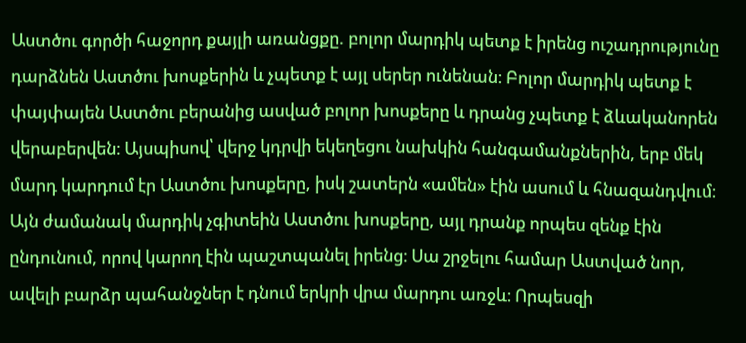Աստծու գործի հաջորդ քայլի առանցքը. բոլոր մարդիկ պետք է իրենց ուշադրությունը դարձնեն Աստծու խոսքերին և չպետք է այլ սերեր ունենան։ Բոլոր մարդիկ պետք է փայփայեն Աստծու բերանից ասված բոլոր խոսքերը և դրանց չպետք է ձևականորեն վերաբերվեն։ Այսպիսով՝ վերջ կդրվի եկեղեցու նախկին հանգամանքներին, երբ մեկ մարդ կարդում էր Աստծու խոսքերը, իսկ շատերն «ամեն» էին ասում և հնազանդվում։ Այն ժամանակ մարդիկ չգիտեին Աստծու խոսքերը, այլ դրանք որպես զենք էին ընդունում, որով կարող էին պաշտպանել իրենց։ Սա շրջելու համար Աստված նոր, ավելի բարձր պահանջներ է դնում երկրի վրա մարդու առջև։ Որպեսզի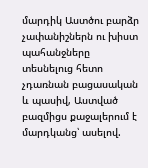մարդիկ Աստծու բարձր չափանիշներն ու խիստ պահանջները տեսնելուց հետո չդառնան բացասական և պասիվ, Աստված բազմիցս քաջալերում է մարդկանց՝ ասելով.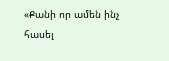«Քանի որ ամեն ինչ հասել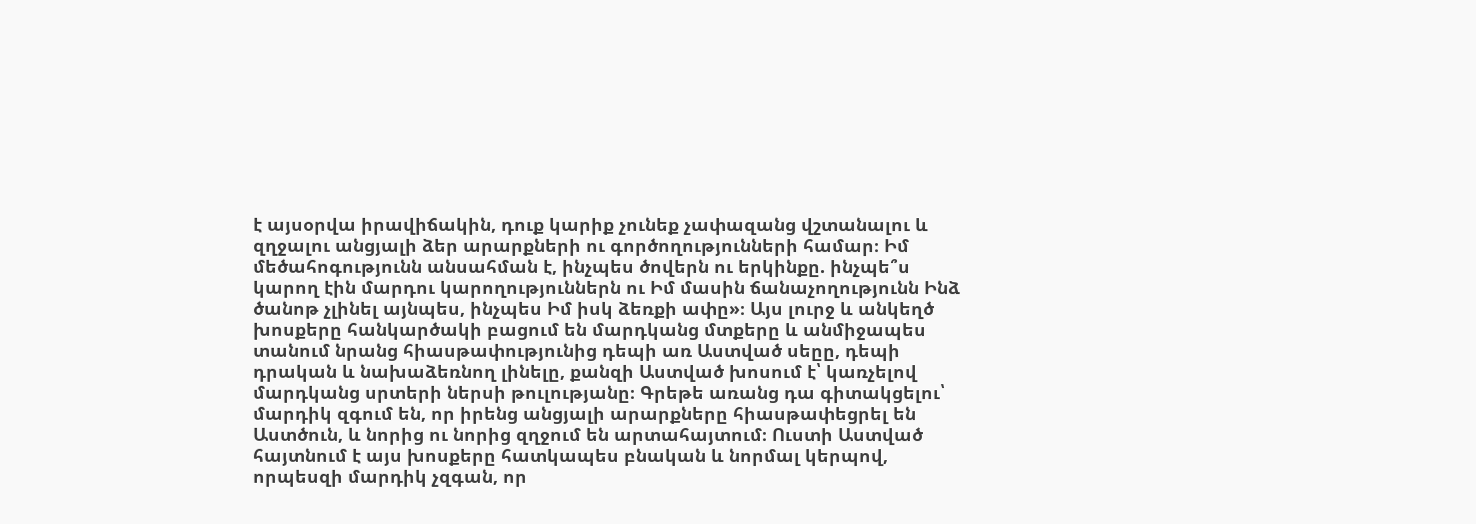է այսօրվա իրավիճակին, դուք կարիք չունեք չափազանց վշտանալու և զղջալու անցյալի ձեր արարքների ու գործողությունների համար։ Իմ մեծահոգությունն անսահման է, ինչպես ծովերն ու երկինքը. ինչպե՞ս կարող էին մարդու կարողություններն ու Իմ մասին ճանաչողությունն Ինձ ծանոթ չլինել այնպես, ինչպես Իմ իսկ ձեռքի ափը»։ Այս լուրջ և անկեղծ խոսքերը հանկարծակի բացում են մարդկանց մտքերը և անմիջապես տանում նրանց հիասթափությունից դեպի առ Աստված սեըը, դեպի դրական և նախաձեռնող լինելը, քանզի Աստված խոսում է՝ կառչելով մարդկանց սրտերի ներսի թուլությանը։ Գրեթե առանց դա գիտակցելու՝ մարդիկ զգում են, որ իրենց անցյալի արարքները հիասթափեցրել են Աստծուն, և նորից ու նորից զղջում են արտահայտում։ Ուստի Աստված հայտնում է այս խոսքերը հատկապես բնական և նորմալ կերպով, որպեսզի մարդիկ չզգան, որ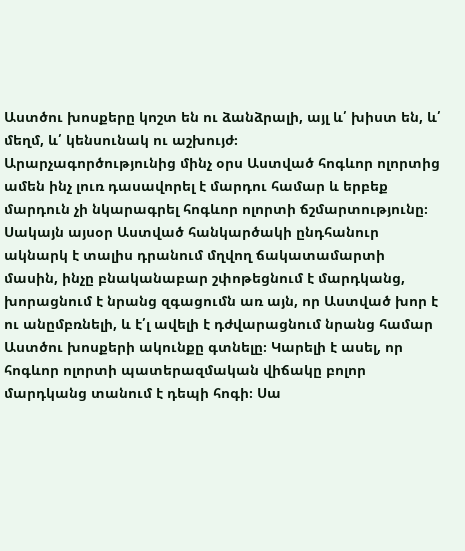Աստծու խոսքերը կոշտ են ու ձանձրալի, այլ և՛ խիստ են, և՛ մեղմ, և՛ կենսունակ ու աշխույժ։
Արարչագործությունից մինչ օրս Աստված հոգևոր ոլորտից ամեն ինչ լուռ դասավորել է մարդու համար և երբեք մարդուն չի նկարագրել հոգևոր ոլորտի ճշմարտությունը։ Սակայն այսօր Աստված հանկարծակի ընդհանուր ակնարկ է տալիս դրանում մղվող ճակատամարտի մասին, ինչը բնականաբար շփոթեցնում է մարդկանց, խորացնում է նրանց զգացումն առ այն, որ Աստված խոր է ու անըմբռնելի, և է՛լ ավելի է դժվարացնում նրանց համար Աստծու խոսքերի ակունքը գտնելը։ Կարելի է ասել, որ հոգևոր ոլորտի պատերազմական վիճակը բոլոր մարդկանց տանում է դեպի հոգի։ Սա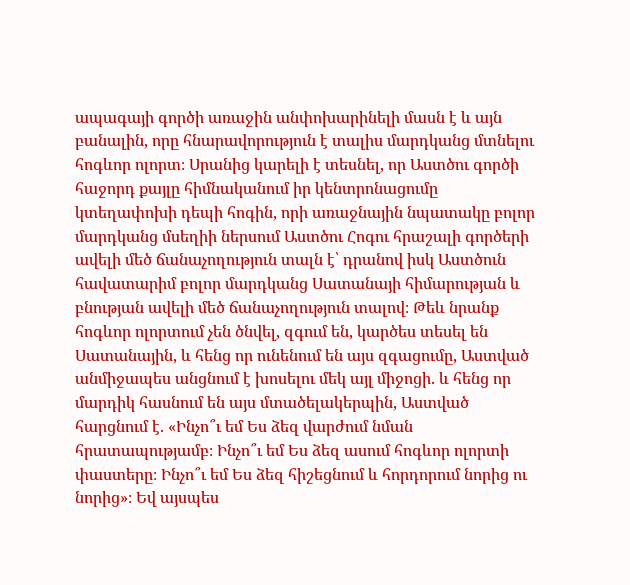ապագայի գործի առաջին անփոխարինելի մասն է և այն բանալին, որը հնարավորություն է տալիս մարդկանց մտնելու հոգևոր ոլորտ։ Սրանից կարելի է տեսնել, որ Աստծու գործի հաջորդ քայլը հիմնականում իր կենտրոնացումը կտեղափոխի դեպի հոգին, որի առաջնային նպատակը բոլոր մարդկանց մսեղիի ներսում Աստծու Հոգու հրաշալի գործերի ավելի մեծ ճանաչողություն տալն է՝ դրանով իսկ Աստծուն հավատարիմ բոլոր մարդկանց Սատանայի հիմարության և բնության ավելի մեծ ճանաչողություն տալով։ Թեև նրանք հոգևոր ոլորտում չեն ծնվել, զգում են, կարծես տեսել են Սատանային, և հենց որ ունենում են այս զգացումը, Աստված անմիջապես անցնում է խոսելու մեկ այլ միջոցի. և հենց որ մարդիկ հասնում են այս մտածելակերպին, Աստված հարցնում է. «Ինչո՞ւ եմ Ես ձեզ վարժում նման հրատապությամբ։ Ինչո՞ւ եմ Ես ձեզ ասում հոգևոր ոլորտի փաստերը։ Ինչո՞ւ եմ Ես ձեզ հիշեցնում և հորդորում նորից ու նորից»։ Եվ այսպես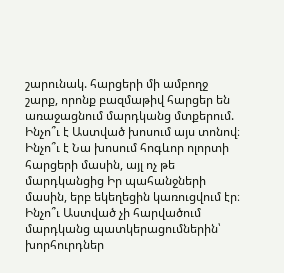շարունակ. հարցերի մի ամբողջ շարք, որոնք բազմաթիվ հարցեր են առաջացնում մարդկանց մտքերում. Ինչո՞ւ է Աստված խոսում այս տոնով։ Ինչո՞ւ է Նա խոսում հոգևոր ոլորտի հարցերի մասին, այլ ոչ թե մարդկանցից Իր պահանջների մասին, երբ եկեղեցին կառուցվում էր։ Ինչո՞ւ Աստված չի հարվածում մարդկանց պատկերացումներին՝ խորհուրդներ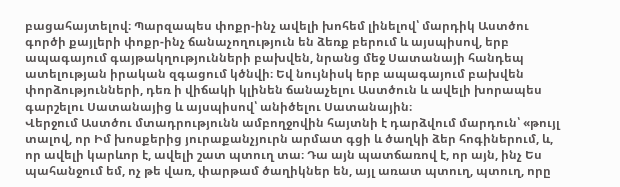բացահայտելով։ Պարզապես փոքր-ինչ ավելի խոհեմ լինելով՝ մարդիկ Աստծու գործի քայլերի փոքր-ինչ ճանաչողություն են ձեռք բերում և այսպիսով, երբ ապագայում գայթակղությունների բախվեն, նրանց մեջ Սատանայի հանդեպ ատելության իրական զգացում կծնվի։ Եվ նույնիսկ երբ ապագայում բախվեն փորձությունների, դեռ ի վիճակի կլինեն ճանաչելու Աստծուն և ավելի խորապես գարշելու Սատանայից և այսպիսով՝ անիծելու Սատանային։
Վերջում Աստծու մտադրությունն ամբողջովին հայտնի է դարձվում մարդուն՝ «թույլ տալով, որ Իմ խոսքերից յուրաքանչյուրն արմատ գցի և ծաղկի ձեր հոգիներում, և, որ ավելի կարևոր է, ավելի շատ պտուղ տա։ Դա այն պատճառով է, որ այն, ինչ Ես պահանջում եմ, ոչ թե վառ, փարթամ ծաղիկներ են, այլ առատ պտուղ, պտուղ, որը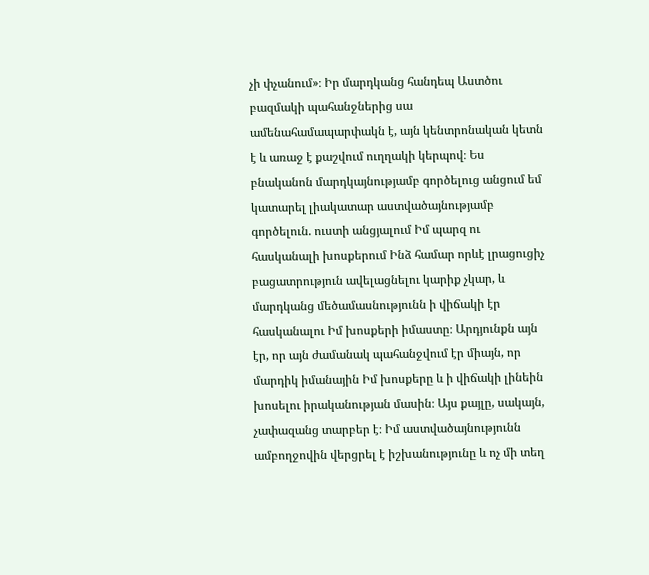չի փչանում»։ Իր մարդկանց հանդեպ Աստծու բազմակի պահանջներից սա ամենահամապարփակն է, այն կենտրոնական կետն է և առաջ է քաշվում ուղղակի կերպով։ Ես բնականոն մարդկայնությամբ գործելուց անցում եմ կատարել լիակատար աստվածայնությամբ գործելուն. ուստի անցյալում Իմ պարզ ու հասկանալի խոսքերում Ինձ համար որևէ լրացուցիչ բացատրություն ավելացնելու կարիք չկար, և մարդկանց մեծամասնությունն ի վիճակի էր հասկանալու Իմ խոսքերի իմաստը։ Արդյունքն այն էր, որ այն ժամանակ պահանջվում էր միայն, որ մարդիկ իմանային Իմ խոսքերը և ի վիճակի լինեին խոսելու իրականության մասին։ Այս քայլը, սակայն, չափազանց տարբեր է։ Իմ աստվածայնությունն ամբողջովին վերցրել է իշխանությունը և ոչ մի տեղ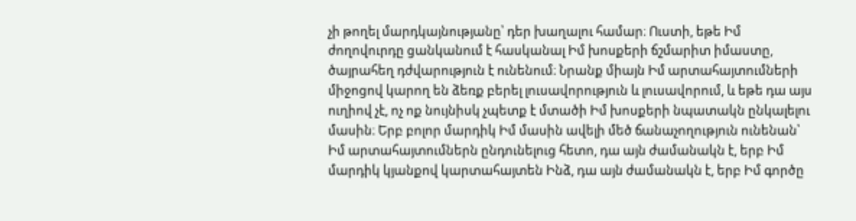չի թողել մարդկայնությանը՝ դեր խաղալու համար։ Ուստի, եթե Իմ ժողովուրդը ցանկանում է հասկանալ Իմ խոսքերի ճշմարիտ իմաստը, ծայրահեղ դժվարություն է ունենում։ Նրանք միայն Իմ արտահայտումների միջոցով կարող են ձեռք բերել լուսավորություն և լուսավորում, և եթե դա այս ուղիով չէ, ոչ ոք նույնիսկ չպետք է մտածի Իմ խոսքերի նպատակն ընկալելու մասին։ Երբ բոլոր մարդիկ Իմ մասին ավելի մեծ ճանաչողություն ունենան՝ Իմ արտահայտումներն ընդունելուց հետո, դա այն ժամանակն է, երբ Իմ մարդիկ կյանքով կարտահայտեն Ինձ, դա այն ժամանակն է, երբ Իմ գործը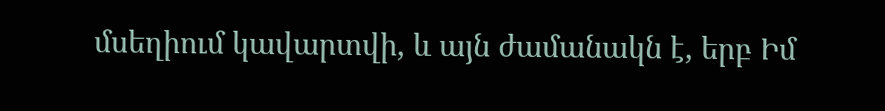մսեղիում կավարտվի, և այն ժամանակն է, երբ Իմ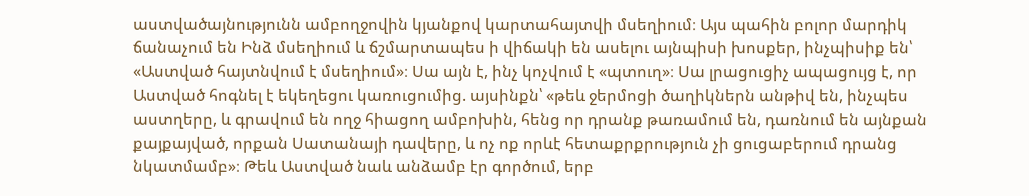աստվածայնությունն ամբողջովին կյանքով կարտահայտվի մսեղիում։ Այս պահին բոլոր մարդիկ ճանաչում են Ինձ մսեղիում և ճշմարտապես ի վիճակի են ասելու այնպիսի խոսքեր, ինչպիսիք են՝ «Աստված հայտնվում է մսեղիում»։ Սա այն է, ինչ կոչվում է «պտուղ»։ Սա լրացուցիչ ապացույց է, որ Աստված հոգնել է եկեղեցու կառուցումից. այսինքն՝ «թեև ջերմոցի ծաղիկներն անթիվ են, ինչպես աստղերը, և գրավում են ողջ հիացող ամբոխին, հենց որ դրանք թառամում են, դառնում են այնքան քայքայված, որքան Սատանայի դավերը, և ոչ ոք որևէ հետաքրքրություն չի ցուցաբերում դրանց նկատմամբ»։ Թեև Աստված նաև անձամբ էր գործում, երբ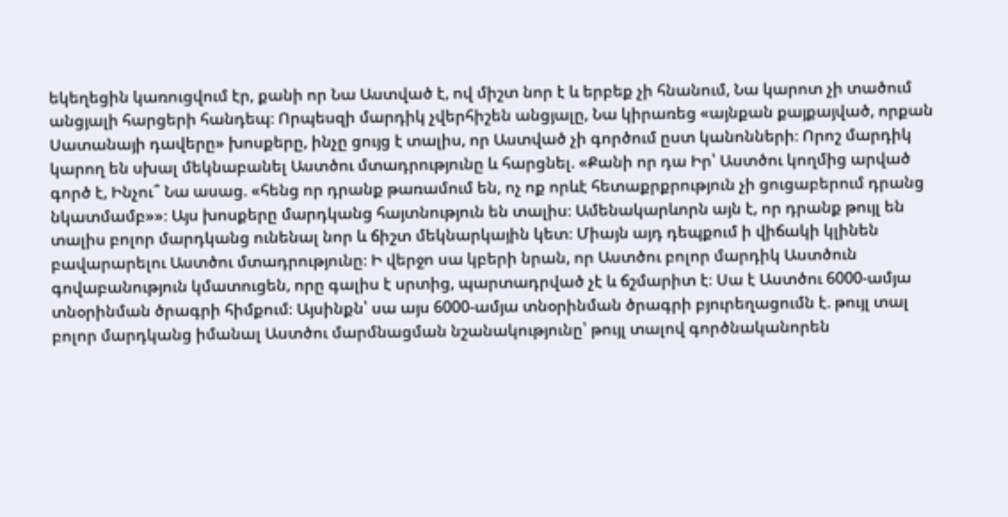եկեղեցին կառուցվում էր, քանի որ Նա Աստված է, ով միշտ նոր է և երբեք չի հնանում, Նա կարոտ չի տածում անցյալի հարցերի հանդեպ։ Որպեսզի մարդիկ չվերհիշեն անցյալը, Նա կիրառեց «այնքան քայքայված, որքան Սատանայի դավերը» խոսքերը, ինչը ցույց է տալիս, որ Աստված չի գործում ըստ կանոնների։ Որոշ մարդիկ կարող են սխալ մեկնաբանել Աստծու մտադրությունը և հարցնել. «Քանի որ դա Իր՝ Աստծու կողմից արված գործ է, Ինչու՞ Նա ասաց. «հենց որ դրանք թառամում են, ոչ ոք որևէ հետաքրքրություն չի ցուցաբերում դրանց նկատմամբ»»։ Այս խոսքերը մարդկանց հայտնություն են տալիս։ Ամենակարևորն այն է, որ դրանք թույլ են տալիս բոլոր մարդկանց ունենալ նոր և ճիշտ մեկնարկային կետ։ Միայն այդ դեպքում ի վիճակի կլինեն բավարարելու Աստծու մտադրությունը։ Ի վերջո սա կբերի նրան, որ Աստծու բոլոր մարդիկ Աստծուն գովաբանություն կմատուցեն, որը գալիս է սրտից, պարտադրված չէ և ճշմարիտ է։ Սա է Աստծու 6000-ամյա տնօրինման ծրագրի հիմքում։ Այսինքն՝ սա այս 6000-ամյա տնօրինման ծրագրի բյուրեղացումն է. թույլ տալ բոլոր մարդկանց իմանալ Աստծու մարմնացման նշանակությունը՝ թույլ տալով գործնականորեն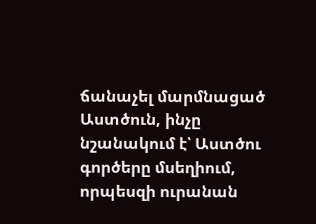ճանաչել մարմնացած Աստծուն, ինչը նշանակում է՝ Աստծու գործերը մսեղիում, որպեսզի ուրանան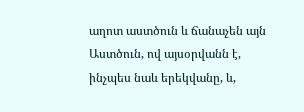աղոտ աստծուն և ճանաչեն այն Աստծուն, ով այսօրվանն է, ինչպես նաև երեկվանը, և,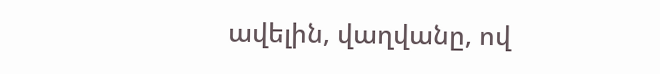ավելին, վաղվանը, ով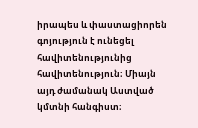իրապես և փաստացիորեն գոյություն է ունեցել հավիտենությունից հավիտենություն։ Միայն այդ ժամանակ Աստված կմտնի հանգիստ։